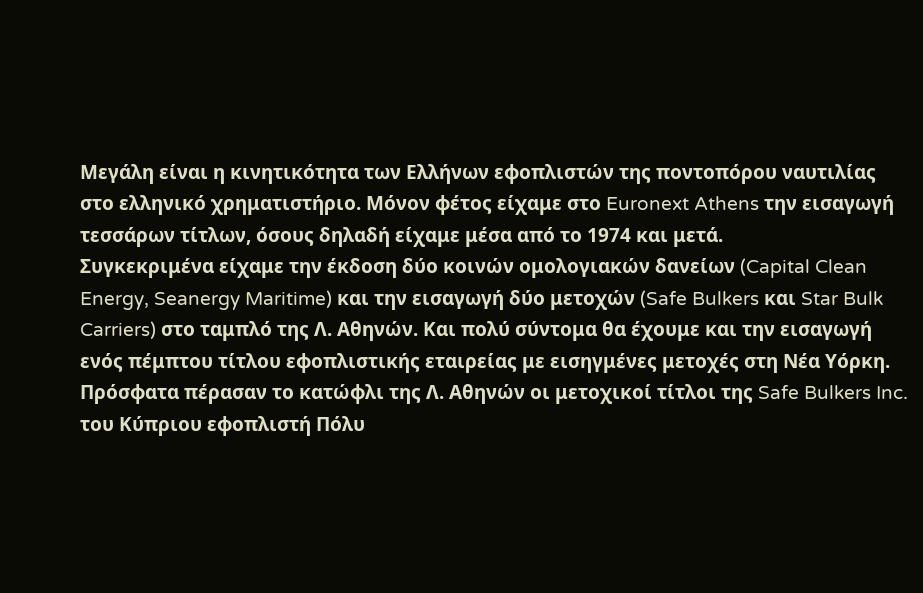Μεγάλη είναι η κινητικότητα των Ελλήνων εφοπλιστών της ποντοπόρου ναυτιλίας στο ελληνικό χρηματιστήριο. Μόνον φέτος είχαμε στο Euronext Athens την εισαγωγή τεσσάρων τίτλων, όσους δηλαδή είχαμε μέσα από το 1974 και μετά.
Συγκεκριμένα είχαμε την έκδοση δύο κοινών ομολογιακών δανείων (Capital Clean Energy, Seanergy Maritime) και την εισαγωγή δύο μετοχών (Safe Bulkers και Star Bulk Carriers) στο ταμπλό της Λ. Αθηνών. Και πολύ σύντομα θα έχουμε και την εισαγωγή ενός πέμπτου τίτλου εφοπλιστικής εταιρείας με εισηγμένες μετοχές στη Νέα Υόρκη.
Πρόσφατα πέρασαν το κατώφλι της Λ. Αθηνών οι μετοχικοί τίτλοι της Safe Bulkers Inc. του Κύπριου εφοπλιστή Πόλυ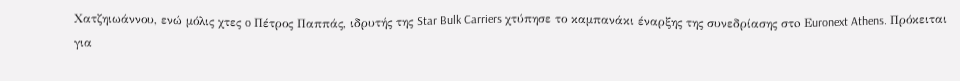Χατζηιωάννου, ενώ μόλις χτες o Πέτρος Παππάς, ιδρυτής της Star Bulk Carriers χτύπησε το καμπανάκι έναρξης της συνεδρίασης στo Εuronext Athens. Πρόκειται για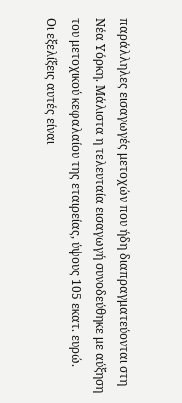παράλληλες εισαγωγές μετοχών που ήδη διαπραγματεύονται στη Νέα Υόρκη. Μάλιστα η τελευταία εισαγωγή συνοδεύθηκε με αύξηση του μετοχικού κεφαλαίου της εταιρείας, ύψους 105 εκατ. ευρώ.
Οι εξελίξεις αυτές είναι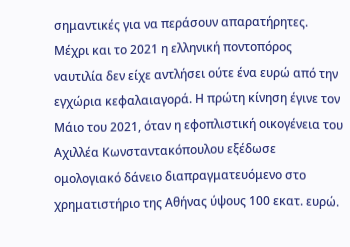σημαντικές για να περάσουν απαρατήρητες. Μέχρι και το 2021 η ελληνική ποντοπόρος ναυτιλία δεν είχε αντλήσει ούτε ένα ευρώ από την εγχώρια κεφαλαιαγορά. Η πρώτη κίνηση έγινε τον Μάιο του 2021, όταν η εφοπλιστική οικογένεια του Αχιλλέα Κωνσταντακόπουλου εξέδωσε ομολογιακό δάνειο διαπραγματευόμενο στο χρηματιστήριο της Αθήνας ύψους 100 εκατ. ευρώ.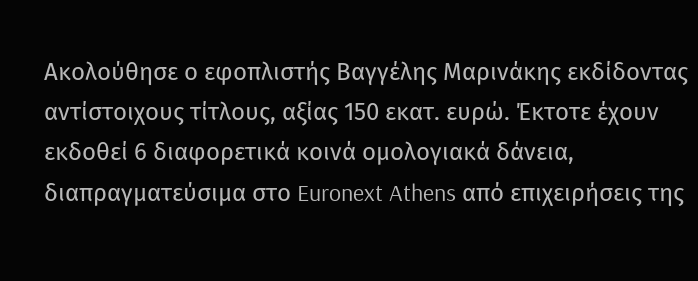Ακολούθησε ο εφοπλιστής Βαγγέλης Μαρινάκης εκδίδοντας αντίστοιχους τίτλους, αξίας 150 εκατ. ευρώ. Έκτοτε έχουν εκδοθεί 6 διαφορετικά κοινά ομολογιακά δάνεια, διαπραγματεύσιμα στο Euronext Athens από επιχειρήσεις της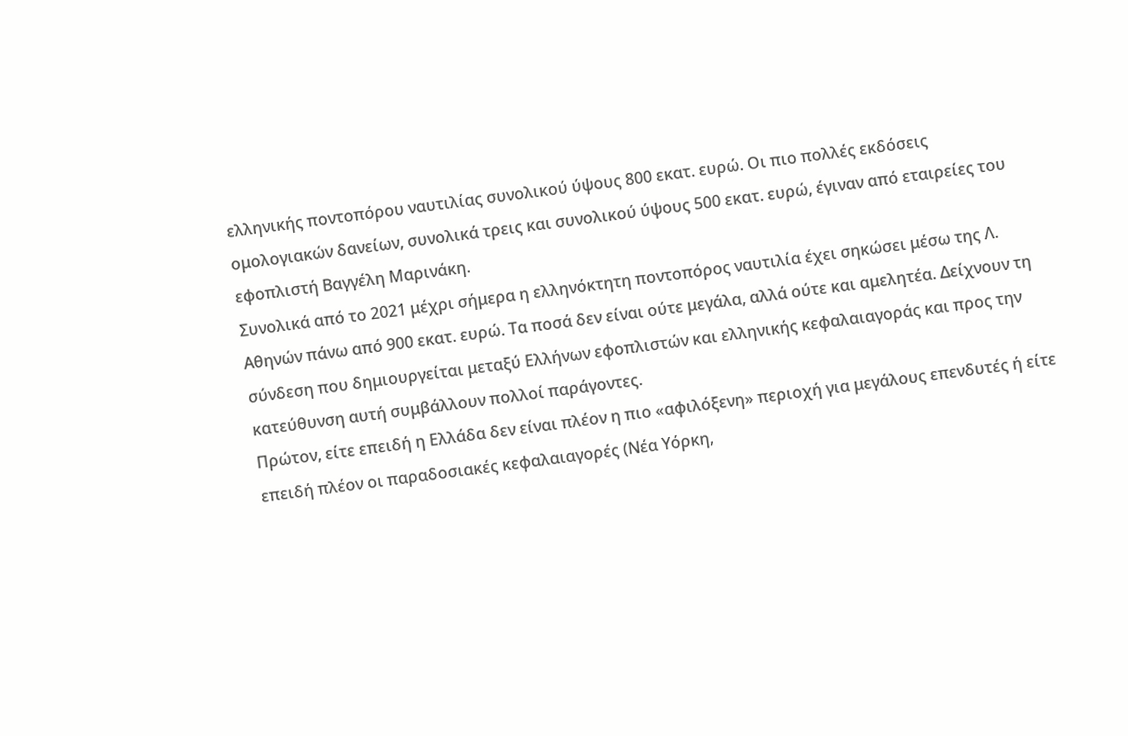ελληνικής ποντοπόρου ναυτιλίας συνολικού ύψους 800 εκατ. ευρώ. Οι πιο πολλές εκδόσεις ομολογιακών δανείων, συνολικά τρεις και συνολικού ύψους 500 εκατ. ευρώ, έγιναν από εταιρείες του εφοπλιστή Βαγγέλη Μαρινάκη.
Συνολικά από το 2021 μέχρι σήμερα η ελληνόκτητη ποντοπόρος ναυτιλία έχει σηκώσει μέσω της Λ. Αθηνών πάνω από 900 εκατ. ευρώ. Τα ποσά δεν είναι ούτε μεγάλα, αλλά ούτε και αμελητέα. Δείχνoυν τη σύνδεση που δημιουργείται μεταξύ Ελλήνων εφοπλιστών και ελληνικής κεφαλαιαγοράς και προς την κατεύθυνση αυτή συμβάλλουν πολλοί παράγοντες.
Πρώτον, είτε επειδή η Ελλάδα δεν είναι πλέον η πιο «αφιλόξενη» περιοχή για μεγάλους επενδυτές ή είτε επειδή πλέον οι παραδοσιακές κεφαλαιαγορές (Νέα Υόρκη,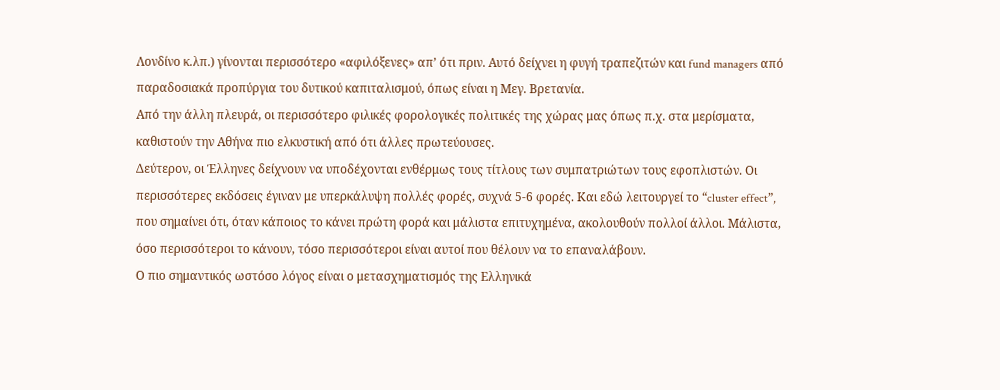Λονδίνο κ.λπ.) γίνονται περισσότερο «αφιλόξενες» απ’ ότι πριν. Αυτό δείχνει η φυγή τραπεζιτών και fund managers από παραδοσιακά προπύργια του δυτικού καπιταλισμού, όπως είναι η Μεγ. Βρετανία.
Από την άλλη πλευρά, οι περισσότερο φιλικές φορολογικές πολιτικές της χώρας μας όπως π.χ. στα μερίσματα, καθιστούν την Αθήνα πιο ελκυστική από ότι άλλες πρωτεύουσες.
Δεύτερον, οι Έλληνες δείχνουν να υποδέχονται ενθέρμως τους τίτλους των συμπατριώτων τους εφοπλιστών. Οι περισσότερες εκδόσεις έγιναν με υπερκάλυψη πολλές φορές, συχνά 5-6 φορές. Και εδώ λειτουργεί το “cluster effect”, που σημαίνει ότι, όταν κάποιος το κάνει πρώτη φορά και μάλιστα επιτυχημένα, ακολουθούν πολλοί άλλοι. Μάλιστα, όσο περισσότεροι το κάνουν, τόσο περισσότεροι είναι αυτοί που θέλουν να το επαναλάβουν.
Ο πιο σημαντικός ωστόσο λόγος είναι ο μετασχηματισμός της Ελληνικά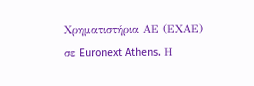Χρηματιστήρια ΑΕ (ΕΧΑΕ) σε Euronext Athens. Η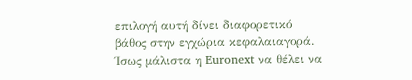επιλογή αυτή δίνει διαφορετικό βάθος στην εγχώρια κεφαλαιαγορά.
Ίσως μάλιστα η Euronext να θέλει να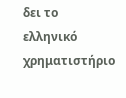δει το ελληνικό χρηματιστήριο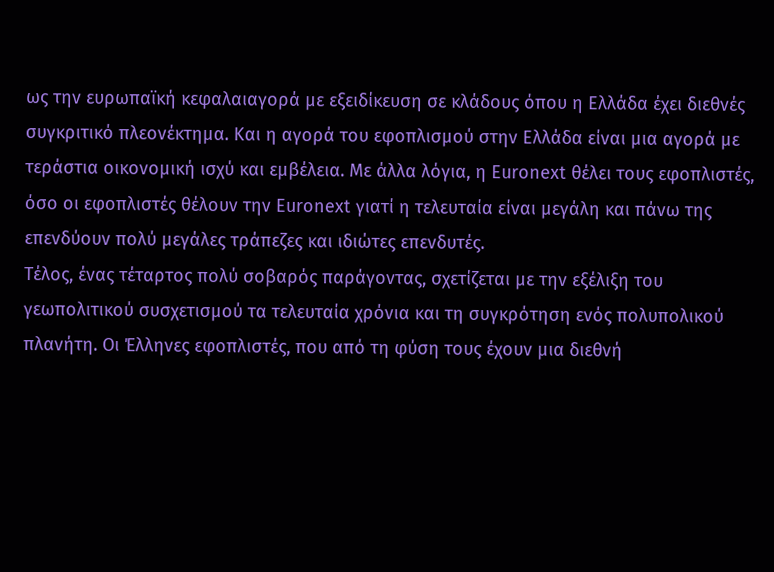ως την ευρωπαϊκή κεφαλαιαγορά με εξειδίκευση σε κλάδους όπου η Ελλάδα έχει διεθνές συγκριτικό πλεονέκτημα. Και η αγορά του εφοπλισμού στην Ελλάδα είναι μια αγορά με τεράστια οικονομική ισχύ και εμβέλεια. Με άλλα λόγια, η Euronext θέλει τους εφοπλιστές, όσο οι εφοπλιστές θέλουν την Euronext γιατί η τελευταία είναι μεγάλη και πάνω της επενδύουν πολύ μεγάλες τράπεζες και ιδιώτες επενδυτές.
Τέλος, ένας τέταρτος πολύ σοβαρός παράγοντας, σχετίζεται με την εξέλιξη του γεωπολιτικού συσχετισμού τα τελευταία χρόνια και τη συγκρότηση ενός πολυπολικού πλανήτη. Οι Έλληνες εφοπλιστές, που από τη φύση τους έχουν μια διεθνή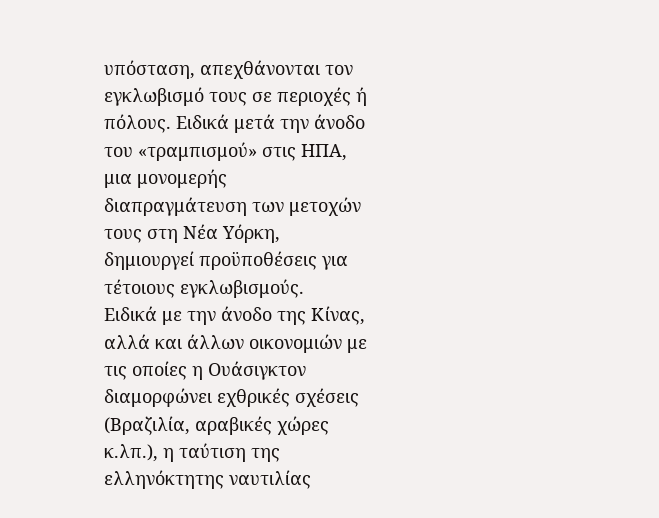υπόσταση, απεχθάνονται τον εγκλωβισμό τους σε περιοχές ή πόλους. Ειδικά μετά την άνοδο του «τραμπισμού» στις ΗΠΑ, μια μονομερής διαπραγμάτευση των μετοχών τους στη Νέα Υόρκη, δημιουργεί προϋποθέσεις για τέτοιους εγκλωβισμούς.
Ειδικά με την άνοδο της Κίνας, αλλά και άλλων οικονομιών με τις οποίες η Ουάσιγκτον διαμορφώνει εχθρικές σχέσεις (Βραζιλία, αραβικές χώρες κ.λπ.), η ταύτιση της ελληνόκτητης ναυτιλίας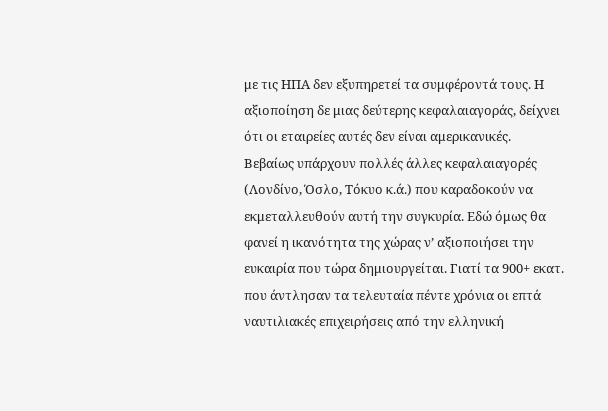με τις ΗΠΑ δεν εξυπηρετεί τα συμφέροντά τους. Η αξιοποίηση δε μιας δεύτερης κεφαλαιαγοράς, δείχνει ότι οι εταιρείες αυτές δεν είναι αμερικανικές.
Βεβαίως υπάρχουν πολλές άλλες κεφαλαιαγορές (Λονδίνο, Όσλο, Τόκυο κ.ά.) που καραδοκούν να εκμεταλλευθούν αυτή την συγκυρία. Εδώ όμως θα φανεί η ικανότητα της χώρας ν’ αξιοποιήσει την ευκαιρία που τώρα δημιουργείται. Γιατί τα 900+ εκατ. που άντλησαν τα τελευταία πέντε χρόνια οι επτά ναυτιλιακές επιχειρήσεις από την ελληνική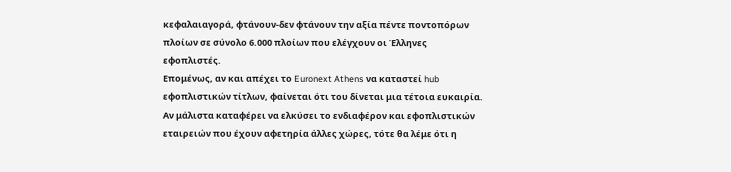κεφαλαιαγορά, φτάνουν-δεν φτάνουν την αξία πέντε ποντοπόρων πλοίων σε σύνολο 6.000 πλοίων που ελέγχουν οι Έλληνες εφοπλιστές.
Επομένως, αν και απέχει το Euronext Athens να καταστεί hub εφοπλιστικών τίτλων, φαίνεται ότι του δίνεται μια τέτοια ευκαιρία. Aν μάλιστα καταφέρει να ελκύσει το ενδιαφέρον και εφοπλιστικών εταιρειών που έχουν αφετηρία άλλες χώρες, τότε θα λέμε ότι η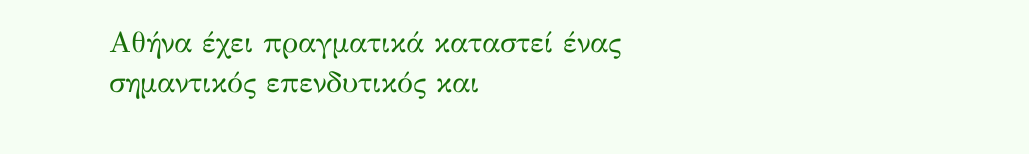Αθήνα έχει πραγματικά καταστεί ένας σημαντικός επενδυτικός και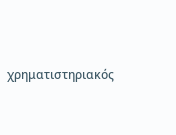χρηματιστηριακός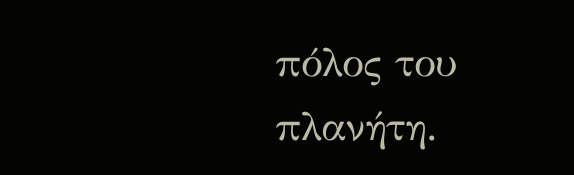πόλος του πλανήτη.